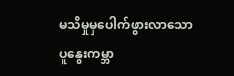မသိမှုမှပေါက်ဖွားလာသောပူနွေးကမ္ဘာ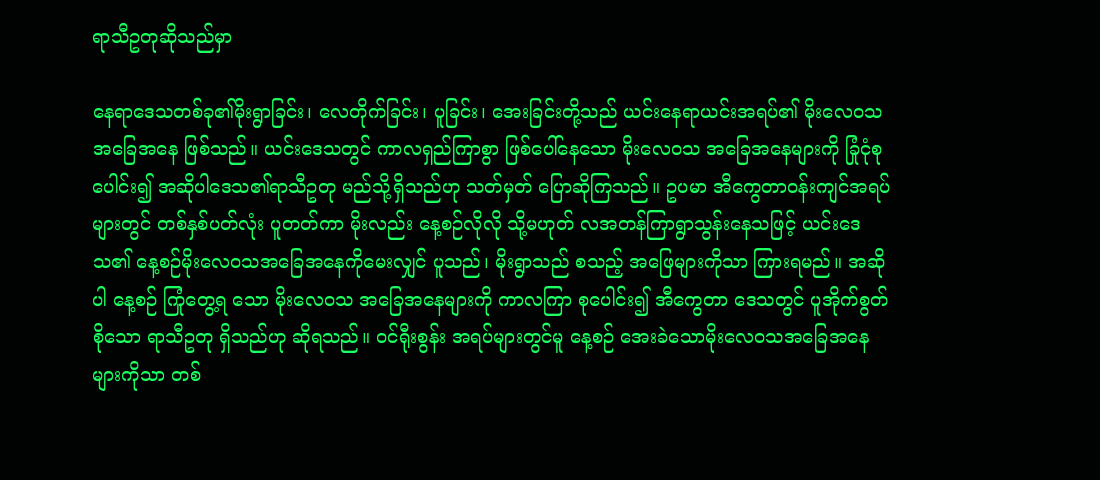ရာသီဥတုဆိုသည်မှာ

နေရာဒေသတစ်ခု၏မိုးရွာခြင်း၊ လေတိုက်ခြင်း၊ ပူခြင်း၊ အေးခြင်းတို့သည် ယင်းနေရာယင်းအရပ်၏ မိုးလေဝသအခြေအနေ ဖြစ်သည်။ ယင်းဒေသတွင် ကာလရှည်ကြာစွာ ဖြစ်ပေါ်နေသော မိုးလေဝသ အခြေအနေများကို ခြုံငုံစုပေါင်း၍ အဆိုပါဒေသ၏ရာသီဥတု မည်သို့ရှိသည်ဟု သတ်မှတ် ပြောဆိုကြသည်။ ဥပမာ အီကွေတာဝန်းကျင်အရပ်များတွင် တစ်နှစ်ပတ်လုံး ပူတတ်ကာ မိုးလည်း နေ့စဉ်လိုလို သို့မဟုတ် လအတန်ကြာရွာသွန်းနေသဖြင့် ယင်းဒေသ၏ နေ့စဉ်မိုးလေဝသအခြေအနေကိုမေးလျှင် ပူသည်၊ မိုးရွာသည် စသည့် အဖြေများကိုသာ ကြားရမည်။ အဆိုပါ နေ့စဉ် ကြုံတွေ့ရ သော မိုးလေဝသ အခြေအနေများကို ကာလကြာ စုပေါင်း၍ အီကွေတာ ဒေသတွင် ပူအိုက်စွတ်စိုသော ရာသီဥတု ရှိသည်ဟု ဆိုရသည်။ ဝင်ရီုးစွန်း အရပ်များတွင်မူ နေ့စဉ် အေးခဲသောမိုးလေဝသအခြေအနေများကိုသာ တစ်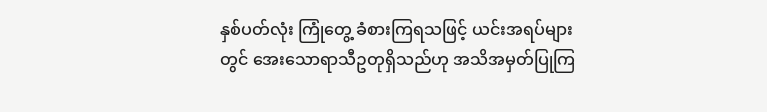နှစ်ပတ်လုံး ကြုံတွေ့ ခံစားကြရသဖြင့် ယင်းအရပ်များတွင် အေးသောရာသီဥတုရှိသည်ဟု အသိအမှတ်ပြုကြ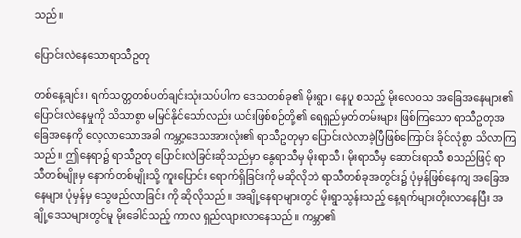သည်။

ပြောင်းလဲနေသောရာသီဥတု

တစ်နေ့ချင်း၊ ရက်သတ္တတစ်ပတ်ချင်းသုံးသပ်ပါက ဒေသတစ်ခု၏ မိုးရွာ၊ နေပူ စသည့် မိုးလေဝသ အခြေအနေများ၏ ပြောင်းလဲနေမှုကို သိသာစွာ မမြင်နိုင်သော်လည်း ယင်းဖြစ်စဉ်တို့၏ ရေရှည်မှတ်တမ်းများ ဖြစ်ကြသော ရာသီဥတုအခြေအနေကို လေ့လာသောအခါ ကမ္ဘာ့ဒေသအားလုံး၏ ရာသီဥတုမှာ ပြောင်းလဲလာခဲ့ပြီဖြစ်ကြောင်း ခိုင်လုံစွာ သိလာကြသည်။ ဤနေရာ၌ ရာသီဥတု ပြောင်းလဲခြင်းဆိုသည်မှာ နွေရာသီမှ မိုးရာသီ၊ မိုးရာသီမှ ဆောင်းရာသီ စသည်ဖြင့် ရာသီတစ်မျိုးမှ နောက်တစ်မျိုးသို့ ကူးပြောင်း ရောက်ရှိခြင်းကို မဆိုလိုဘဲ ရာသီတစ်ခုအတွင်း၌ ပုံမှန်ဖြစ်နေကျ အခြေအနေများ ပုံမှန်မှ သွေဖည်လာခြင်း ကို ဆိုလိုသည်။ အချို့နေရာများတွင် မိုးရွာသွန်းသည့် နေ့ရက်များတိုးလာနေပြီး အချို့ဒေသများတွင်မူ မိုးခေါင်သည့် ကာလ ရှည်လျားလာနေသည်။ ကမ္ဘာ၏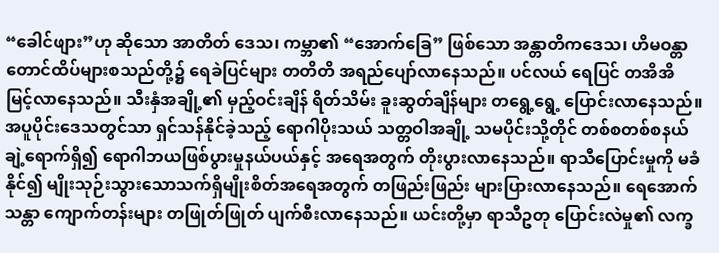“ခေါင်ဖျား”ဟု ဆိုသော အာတိတ် ဒေသ၊ ကမ္ဘာ၏ “အောက်ခြေ” ဖြစ်သော အန္တာတိကဒေသ၊ ဟိမဝန္တာတောင်ထိပ်များစသည်တို့၌ ရေခဲပြင်များ တတိတိ အရည်ပျော်လာနေသည်။ ပင်လယ် ရေပြင် တအိအိ မြင့်လာနေသည်။ သီးနှံအချို့၏ မှည့်ဝင်းချိန် ရိတ်သိမ်း ခူးဆွတ်ချိန်များ တရွေ့ရွေ့ ပြောင်းလာနေသည်။ အပူပိုင်းဒေသတွင်သာ ရှင်သန်နိုင်ခဲ့သည့် ရောဂါပိုးသယ် သတ္တဝါအချို့ သမပိုင်းသို့တိုင် တစ်စတစ်စနယ်ချဲ့ရောက်ရှိ၍ ရောဂါဘယဖြစ်ပွားမှုနယ်ပယ်နှင့် အရေအတွက် တိုးပွားလာနေသည်။ ရာသီပြောင်းမှုကို မခံနိုင်၍ မျိုးသုဉ်းသွားသောသက်ရှိမျိုးစိတ်အရေအတွက် တဖြည်းဖြည်း များပြားလာနေသည်။ ရေအောက် သန္တာ ကျောက်တန်းများ တဖြုတ်ဖြုတ် ပျက်စီးလာနေသည်။ ယင်းတို့မှာ ရာသီဥတု ပြောင်းလဲမှု၏ လက္ခ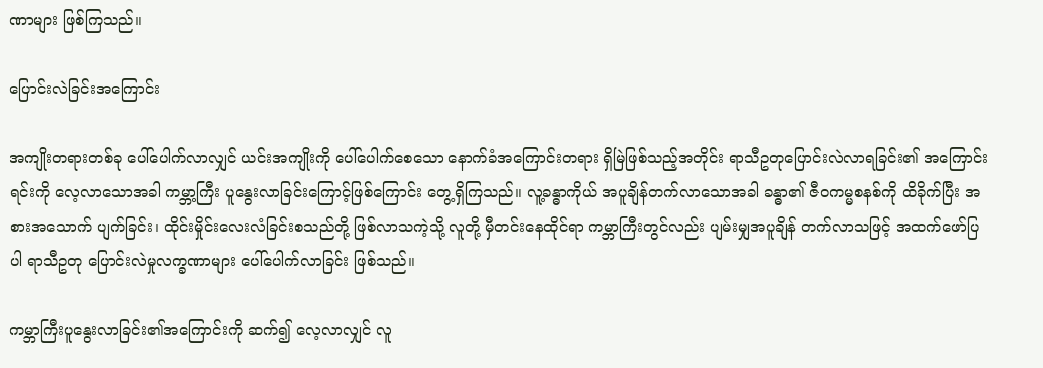ဏာများ ဖြစ်ကြသည်။

ပြောင်းလဲခြင်းအကြောင်း

အကျိုးတရားတစ်ခု ပေါ်ပေါက်လာလျှင် ယင်းအကျိုးကို ပေါ်ပေါက်စေသော နောက်ခံအကြောင်းတရား ရှိမြဲဖြစ်သည့်အတိုင်း ရာသီဥတုပြောင်းလဲလာရခြင်း၏ အကြောင်းရင်းကို လေ့လာသောအခါ ကမ္ဘာ့ကြီး ပူနွေးလာခြင်းကြောင့်ဖြစ်ကြောင်း တွေ့ရှိကြသည်။ လူ့ခန္ဓာကိုယ် အပူချိန်တက်လာသောအခါ ခန္ဓာ၏ ဇီဝကမ္မစနစ်ကို ထိခိုက်ပြီး အစားအသောက် ပျက်ခြင်း၊ ထိုင်းမှိုင်းလေးလံခြင်းစသည်တို့ ဖြစ်လာသကဲ့သို့ လူတို့ မှီတင်းနေထိုင်ရာ ကမ္ဘာကြီးတွင်လည်း ပျမ်းမျှအပူချိန် တက်လာသဖြင့် အထက်ဖော်ပြပါ ရာသီဥတု ပြောင်းလဲမှုလက္ခဏာများ ပေါ်ပေါက်လာခြင်း ဖြစ်သည်။

ကမ္ဘာကြီးပူနွေးလာခြင်း၏အကြောင်းကို ဆက်၍ လေ့လာလျှင် လူ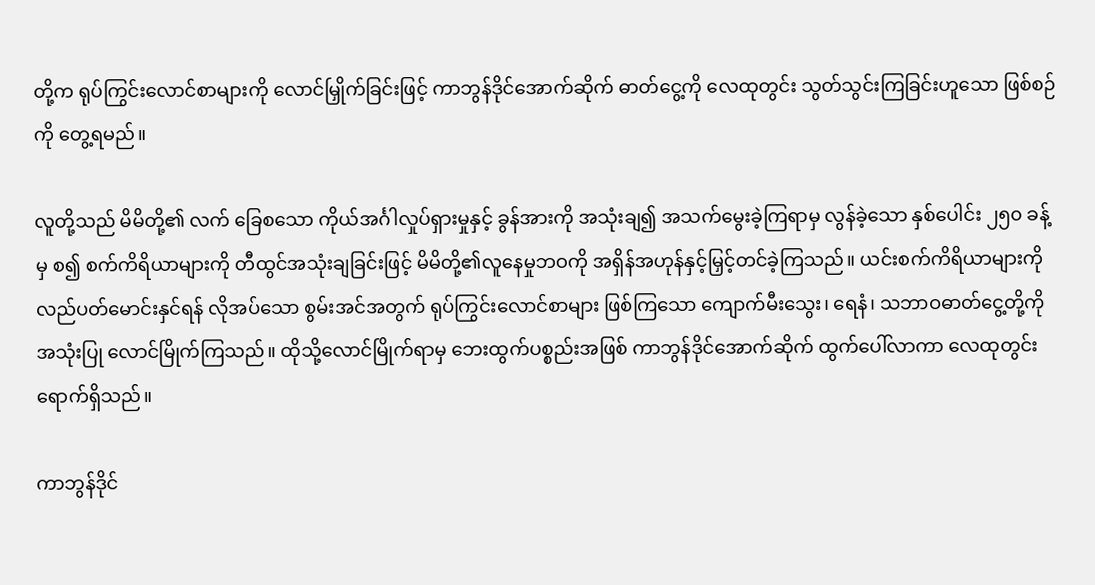တို့က ရုပ်ကြွင်းလောင်စာများကို လောင်မြှိုက်ခြင်းဖြင့် ကာဘွန်ဒိုင်အောက်ဆိုက် ဓာတ်ငွေ့ကို လေထုတွင်း သွတ်သွင်းကြခြင်းဟူသော ဖြစ်စဉ်ကို တွေ့ရမည်။

လူတို့သည် မိမိတို့၏ လက် ခြေစသော ကိုယ်အင်္ဂါလှုပ်ရှားမှုနှင့် ခွန်အားကို အသုံးချ၍ အသက်မွေးခဲ့ကြရာမှ လွန်ခဲ့သော နှစ်ပေါင်း ၂၅၀ ခန့်မှ စ၍ စက်ကိရိယာများကို တီထွင်အသုံးချခြင်းဖြင့် မိမိတို့၏လူနေမှုဘဝကို အရှိန်အဟုန်နှင့်မြှင့်တင်ခဲ့ကြသည်။ ယင်းစက်ကိရိယာများကို လည်ပတ်မောင်းနှင်ရန် လိုအပ်သော စွမ်းအင်အတွက် ရုပ်ကြွင်းလောင်စာများ ဖြစ်ကြသော ကျောက်မီးသွေး၊ ရေနံ၊ သဘာဝဓာတ်ငွေ့တို့ကို အသုံးပြု လောင်မြိုက်ကြသည်။ ထိုသို့လောင်မြိုက်ရာမှ ဘေးထွက်ပစ္စည်းအဖြစ် ကာဘွန်ဒိုင်အောက်ဆိုက် ထွက်ပေါ်လာကာ လေထုတွင်းရောက်ရှိသည်။

ကာဘွန်ဒိုင်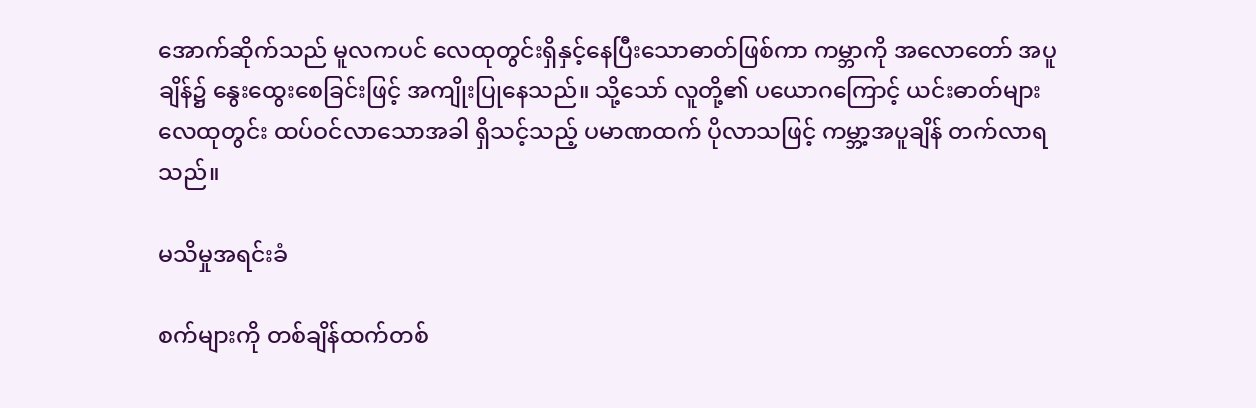အောက်ဆိုက်သည် မူလကပင် လေထုတွင်းရှိနှင့်နေပြီးသောဓာတ်ဖြစ်ကာ ကမ္ဘာကို အလောတော် အပူချိန်၌ နွေးထွေးစေခြင်းဖြင့် အကျိုးပြုနေသည်။ သို့သော် လူတို့၏ ပယောဂကြောင့် ယင်းဓာတ်များ လေထုတွင်း ထပ်ဝင်လာသောအခါ ရှိသင့်သည့် ပမာဏထက် ပိုလာသဖြင့် ကမ္ဘာ့အပူချိန် တက်လာရသည်။

မသိမှုအရင်းခံ

စက်များကို တစ်ချိန်ထက်တစ်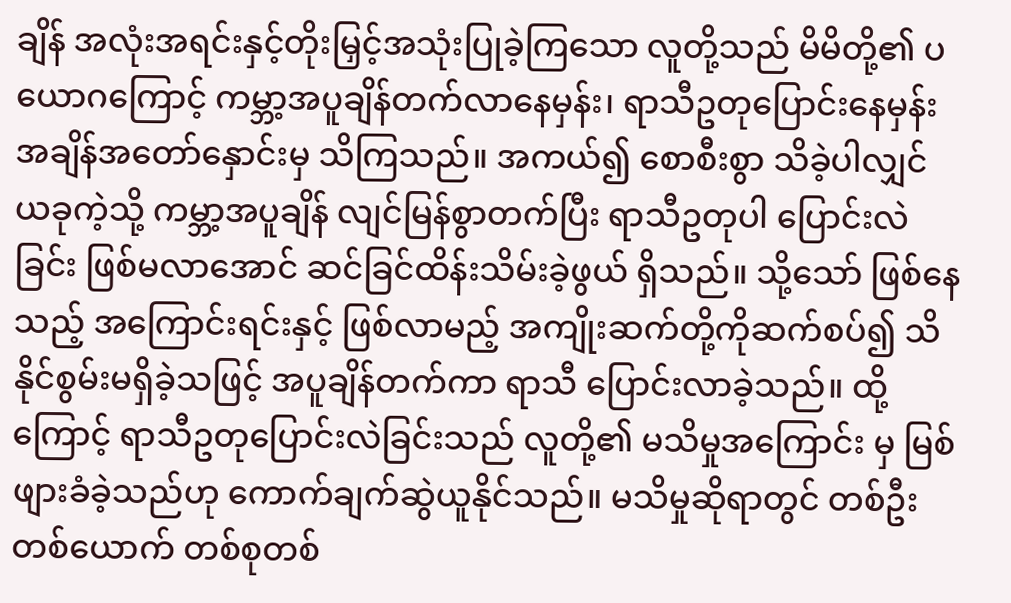ချိန် အလုံးအရင်းနှင့်တိုးမြှင့်အသုံးပြုခဲ့ကြသော လူတို့သည် မိမိတို့၏ ပယောဂကြောင့် ကမ္ဘာ့အပူချိန်တက်လာနေမှန်း၊ ရာသီဥတုပြောင်းနေမှန်းအချိန်အတော်နှောင်းမှ သိကြသည်။ အကယ်၍ စောစီးစွာ သိခဲ့ပါလျှင် ယခုကဲ့သို့ ကမ္ဘာ့အပူချိန် လျင်မြန်စွာတက်ပြီး ရာသီဥတုပါ ပြောင်းလဲခြင်း ဖြစ်မလာအောင် ဆင်ခြင်ထိန်းသိမ်းခဲ့ဖွယ် ရှိသည်။ သို့သော် ဖြစ်နေသည့် အကြောင်းရင်းနှင့် ဖြစ်လာမည့် အကျိုးဆက်တို့ကိုဆက်စပ်၍ သိနိုင်စွမ်းမရှိခဲ့သဖြင့် အပူချိန်တက်ကာ ရာသီ ပြောင်းလာခဲ့သည်။ ထို့ကြောင့် ရာသီဥတုပြောင်းလဲခြင်းသည် လူတို့၏ မသိမှုအကြောင်း မှ မြစ်ဖျားခံခဲ့သည်ဟု ကောက်ချက်ဆွဲယူနိုင်သည်။ မသိမှုဆိုရာတွင် တစ်ဦးတစ်ယောက် တစ်စုတစ်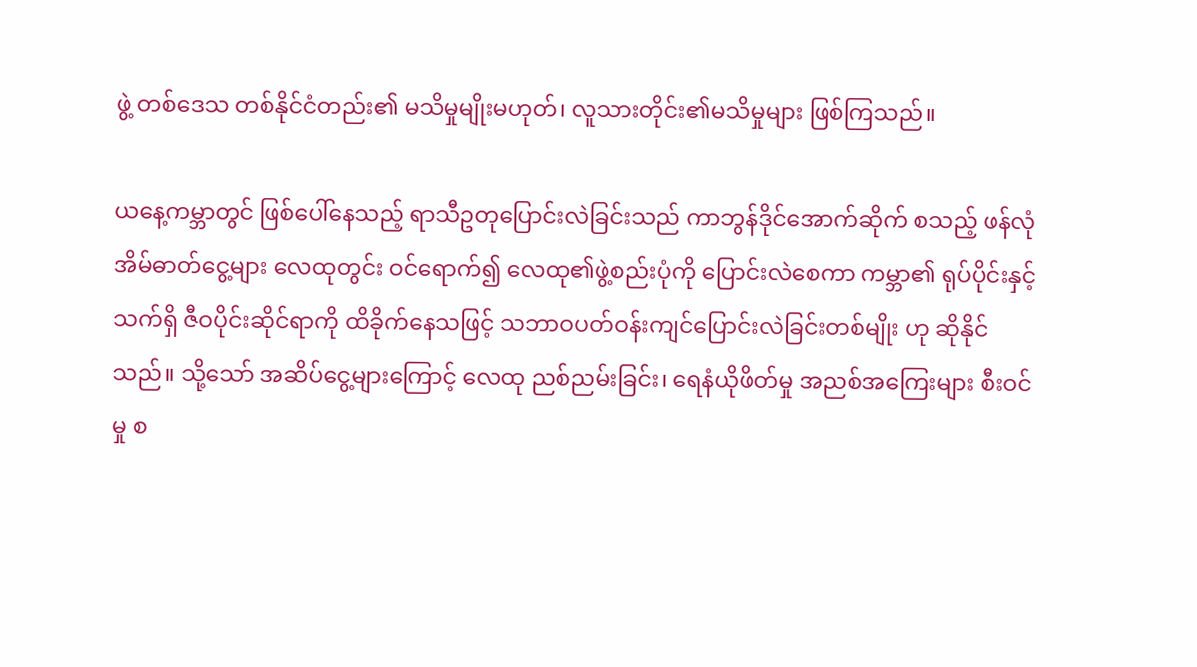ဖွဲ့ တစ်ဒေသ တစ်နိုင်ငံတည်း၏ မသိမှုမျိုးမဟုတ်၊ လူသားတိုင်း၏မသိမှုများ ဖြစ်ကြသည်။

ယနေ့ကမ္ဘာတွင် ဖြစ်ပေါ်နေသည့် ရာသီဥတုပြောင်းလဲခြင်းသည် ကာဘွန်ဒိုင်အောက်ဆိုက် စသည့် ဖန်လုံအိမ်ဓာတ်ငွေ့များ လေထုတွင်း ဝင်ရောက်၍ လေထု၏ဖွဲ့စည်းပုံကို ပြောင်းလဲစေကာ ကမ္ဘာ၏ ရုပ်ပိုင်းနှင့် သက်ရှိ ဇီဝပိုင်းဆိုင်ရာကို ထိခိုက်နေသဖြင့် သဘာဝပတ်ဝန်းကျင်ပြောင်းလဲခြင်းတစ်မျိုး ဟု ဆိုနိုင်သည်။ သို့သော် အဆိပ်ငွေ့များကြောင့် လေထု ညစ်ညမ်းခြင်း၊ ရေနံယိုဖိတ်မှု အညစ်အကြေးများ စီးဝင်မှု စ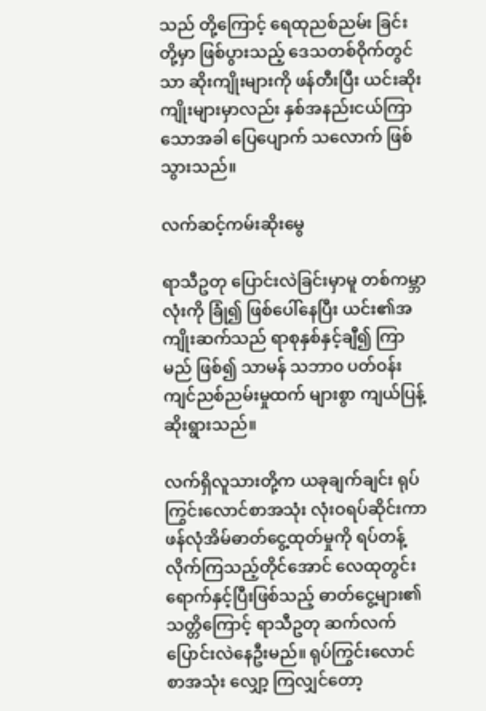သည် တို့ကြောင့် ရေထုညစ်ညမ်း ခြင်းတို့မှာ ဖြစ်ပွားသည့် ဒေသတစ်ဝိုက်တွင်သာ ဆိုးကျိုးများကို ဖန်တီးပြီး ယင်းဆိုးကျိုးများမှာလည်း နှစ်အနည်းငယ်ကြာသောအခါ ပြေပျောက် သလောက် ဖြစ်သွားသည်။

လက်ဆင့်ကမ်းဆိုးမွေ

ရာသီဥတု ပြောင်းလဲခြင်းမှာမူ တစ်ကမ္ဘာလုံးကို ခြုံ၍ ဖြစ်ပေါ်နေပြီး ယင်း၏အကျိုးဆက်သည် ရာစုနှစ်နှင့်ချီ၍ ကြာမည် ဖြစ်၍ သာမန် သဘာ၀ ပတ်ဝန်းကျင်ညစ်ညမ်းမှုထက် များစွာ ကျယ်ပြန့်ဆိုးရွားသည်။

လက်ရှိလူသားတို့က ယခုချက်ချင်း ရုပ်ကြွင်းလောင်စာအသုံး လုံးဝရပ်ဆိုင်းကာ ဖန်လုံအိမ်ဓာတ်ငွေ့ထုတ်မှုကို ရပ်တန့်လိုက်ကြသည့်တိုင်အောင် လေထုတွင်းရောက်နှင့်ပြီးဖြစ်သည့် ဓာတ်ငွေ့များ၏သတ္တိကြောင့် ရာသီဥတု ဆက်လက်ပြောင်းလဲနေဦးမည်။ ရုပ်ကြွင်းလောင်စာအသုံး လျှော့ ကြလျှင်တော့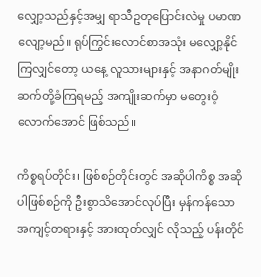လျှော့သည်နှင့်အမျှ ရာသီဥတုပြောင်းလဲမှု ပမာဏ လျော့မည်။ ရုပ်ကြွင်းလောင်စာအသုံး မလျှော့နိုင်ကြလျှင်တော့ ယနေ့ လူသားများနှင့် အနာဂတ်မျိုးဆက်တို့ခံကြရမည့် အကျိုးဆက်မှာ မတွေးဝံ့လောက်အောင် ဖြစ်သည်။

ကိစ္စရပ်တိုင်း၊ ဖြစ်စဉ်တိုင်းတွင် အဆိုပါကိစ္စ အဆိုပါဖြစ်စဉ်ကို ဦးစွာသိအောင်လုပ်ပြီး မှန်ကန်သောအကျင့်တရားနှင့် အားထုတ်လျှင် လိုသည့် ပန်းတိုင်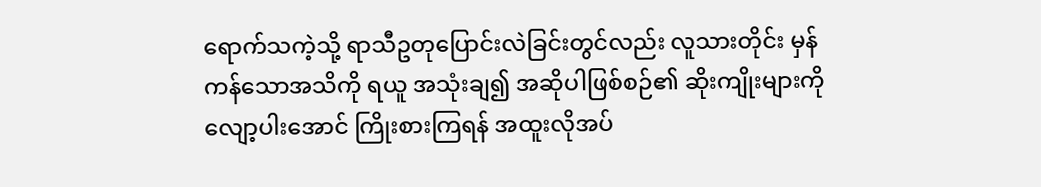ရောက်သကဲ့သို့ ရာသီဥတုပြောင်းလဲခြင်းတွင်လည်း လူသားတိုင်း မှန်ကန်သောအသိကို ရယူ အသုံးချ၍ အဆိုပါဖြစ်စဉ်၏ ဆိုးကျိုးများကို လျော့ပါးအောင် ကြိုးစားကြရန် အထူးလိုအပ်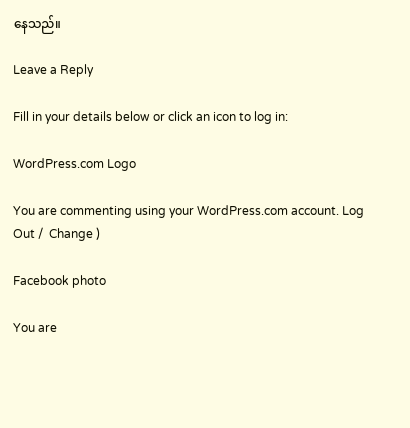နေသည်။

Leave a Reply

Fill in your details below or click an icon to log in:

WordPress.com Logo

You are commenting using your WordPress.com account. Log Out /  Change )

Facebook photo

You are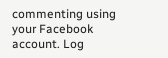commenting using your Facebook account. Log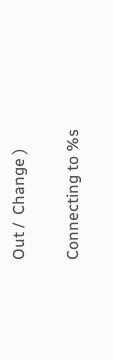Out /  Change )

Connecting to %s